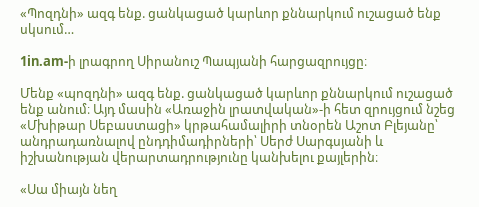«Պոզդնի» ազգ ենք. ցանկացած կարևոր քննարկում ուշացած ենք սկսում…

1in.am-ի լրագրող Սիրանուշ Պապյանի հարցազրույցը։

Մենք «պոզդնի» ազգ ենք. ցանկացած կարևոր քննարկում ուշացած ենք անում։ Այդ մասին «Առաջին լրատվական»-ի հետ զրույցում նշեց «Մխիթար Սեբաստացի» կրթահամալիրի տնօրեն Աշոտ Բլեյանը՝ անդրադառնալով ընդդիմադիրների՝ Սերժ Սարգսյանի և իշխանության վերարտադրությունը կանխելու քայլերին։

«Սա միայն նեղ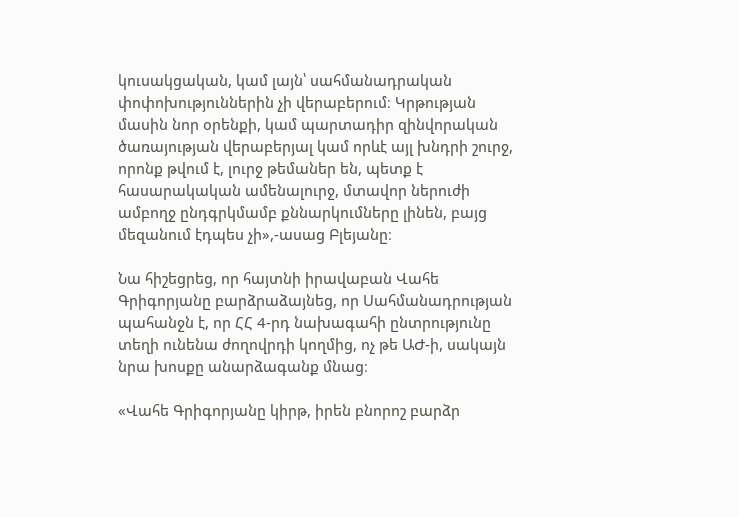կուսակցական, կամ լայն՝ սահմանադրական փոփոխություններին չի վերաբերում։ Կրթության մասին նոր օրենքի, կամ պարտադիր զինվորական ծառայության վերաբերյալ կամ որևէ այլ խնդրի շուրջ, որոնք թվում է, լուրջ թեմաներ են, պետք է հասարակական ամենալուրջ, մտավոր ներուժի ամբողջ ընդգրկմամբ քննարկումները լինեն, բայց մեզանում էդպես չի»,-ասաց Բլեյանը։

Նա հիշեցրեց, որ հայտնի իրավաբան Վահե Գրիգորյանը բարձրաձայնեց, որ Սահմանադրության պահանջն է, որ ՀՀ 4-րդ նախագահի ընտրությունը տեղի ունենա ժողովրդի կողմից, ոչ թե ԱԺ-ի, սակայն նրա խոսքը անարձագանք մնաց։

«Վահե Գրիգորյանը կիրթ, իրեն բնորոշ բարձր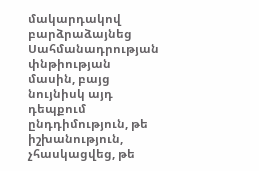մակարդակով բարձրաձայնեց Սահմանադրության փնթիության մասին, բայց նույնիսկ այդ դեպքում ընդդիմություն, թե իշխանություն, չհասկացվեց, թե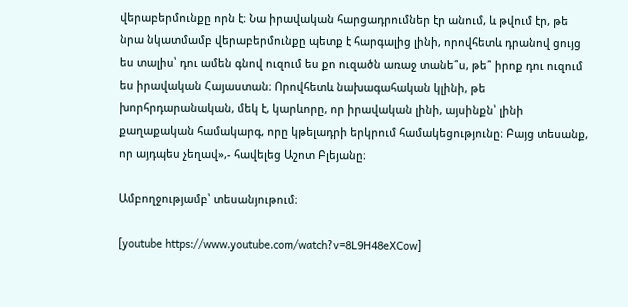վերաբերմունքը որն է։ Նա իրավական հարցադրումներ էր անում, և թվում էր, թե նրա նկատմամբ վերաբերմունքը պետք է հարգալից լինի, որովհետև դրանով ցույց ես տալիս՝ դու ամեն գնով ուզում ես քո ուզածն առաջ տանե՞ս, թե՞ իրոք դու ուզում ես իրավական Հայաստան։ Որովհետև նախագահական կլինի, թե խորհրդարանական, մեկ է, կարևորը, որ իրավական լինի, այսինքն՝ լինի քաղաքական համակարգ, որը կթելադրի երկրում համակեցությունը։ Բայց տեսանք, որ այդպես չեղավ»,- հավելեց Աշոտ Բլեյանը։

Ամբողջությամբ՝ տեսանյութում։

[youtube https://www.youtube.com/watch?v=8L9H48eXCow]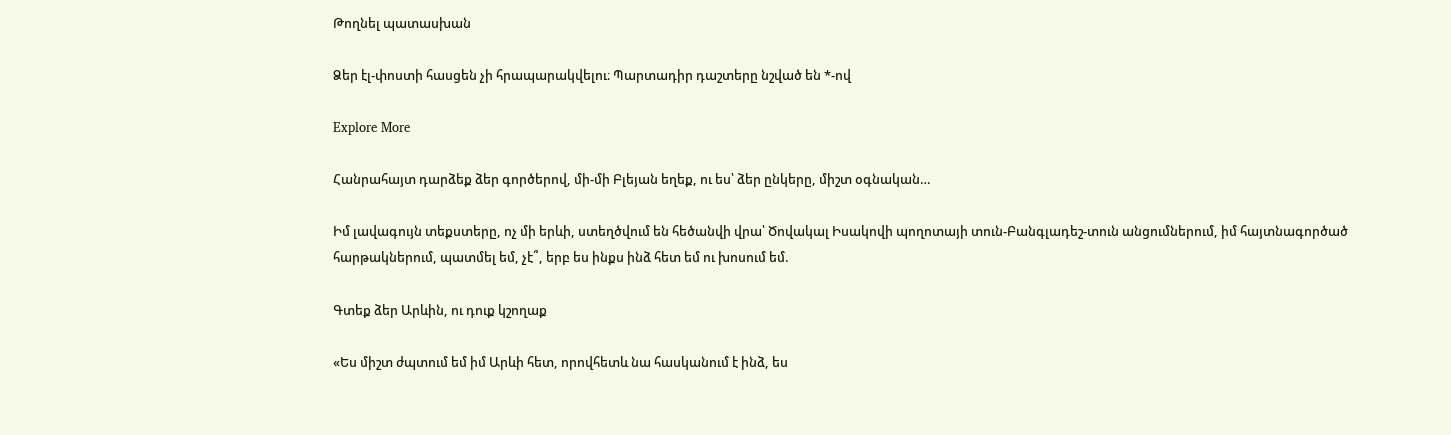Թողնել պատասխան

Ձեր էլ-փոստի հասցեն չի հրապարակվելու։ Պարտադիր դաշտերը նշված են *-ով

Explore More

Հանրահայտ դարձեք ձեր գործերով, մի-մի Բլեյան եղեք, ու ես՝ ձեր ընկերը, միշտ օգնական…

Իմ լավագույն տեքստերը, ոչ մի երևի, ստեղծվում են հեծանվի վրա՝ Ծովակալ Իսակովի պողոտայի տուն-Բանգլադեշ-տուն անցումներում, իմ հայտնագործած հարթակներում, պատմել եմ, չէ՞, երբ ես ինքս ինձ հետ եմ ու խոսում եմ.

Գտեք ձեր Արևին, ու դուք կշողաք

«Ես միշտ ժպտում եմ իմ Արևի հետ, որովհետև նա հասկանում է ինձ, ես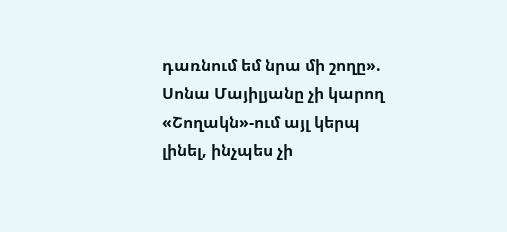դառնում եմ նրա մի շողը». Սոնա Մայիլյանը չի կարող «Շողակն»-ում այլ կերպ լինել, ինչպես չի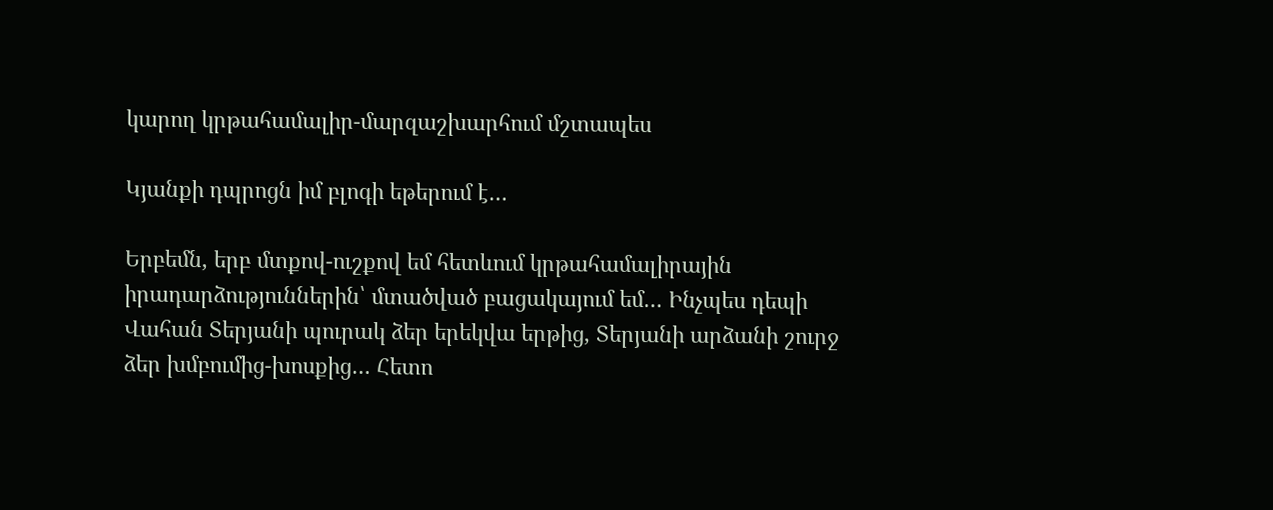կարող կրթահամալիր-մարզաշխարհում մշտապես

Կյանքի դպրոցն իմ բլոգի եթերում է…

Երբեմն, երբ մտքով-ուշքով եմ հետևում կրթահամալիրային իրադարձություններին՝ մտածված բացակայում եմ… Ինչպես դեպի Վահան Տերյանի պուրակ ձեր երեկվա երթից, Տերյանի արձանի շուրջ ձեր խմբումից-խոսքից… Հետո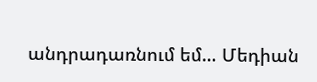անդրադառնում եմ… Մեդիան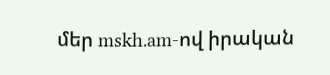մեր mskh.am-ով իրական